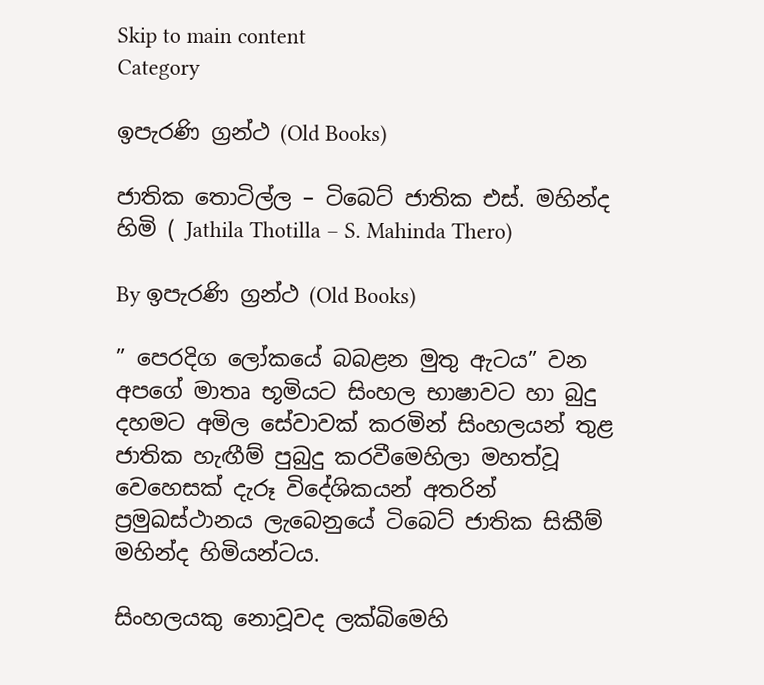Skip to main content
Category

ඉපැරණි ග්‍රන්ථ (Old Books)

ජාතික තොටිල්ල – ටිබෙට් ජාතික එස්. මහින්ද හිමි ( Jathila Thotilla – S. Mahinda Thero)

By ඉපැරණි ග්‍රන්ථ (Old Books)

” පෙරදිග ලෝකයේ බබළන මුතු ඇටය” වන අපගේ මාතෘ භූමියට සිංහල භාෂාවට හා බුදු දහමට අමිල සේවාවක්‌ කරමින් සිංහලයන් තුළ ජාතික හැඟීම් පුබුදු කරවීමෙහිලා මහත්වූ වෙහෙසක්‌ දැරූ විදේශිකයන් අතරින් ප්‍රමුඛස්‌ථානය ලැබෙනුයේ ටිබෙට්‌ ජාතික සිකීම් මහින්ද හිමියන්ටය.

සිංහලයකු නොවූවද ලක්‌බිමෙහි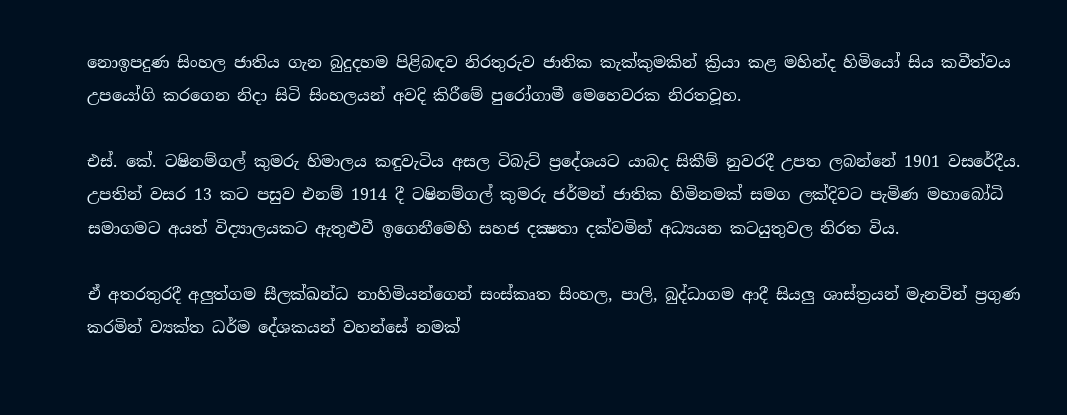නොඉපදුණ සිංහල ජාතිය ගැන බුදුදහම පිළිබඳව නිරතුරුව ජාතික කැක්‌කුමකින් ක්‍රියා කළ මහින්ද හිමියෝ සිය කවීත්වය උපයෝගි කරගෙන නිදා සිටි සිංහලයන් අවදි කිරීමේ පුරෝගාමී මෙහෙවරක නිරතවූහ.

එස්‌. කේ. ටෂිනම්ගල් කුමරු හිමාලය කඳුවැටිය අසල ටිබැට්‌ ප්‍රදේශයට යාබද සිකීම් නුවරදී උපත ලබන්නේ 1901 වසරේදීය. උපතින් වසර 13 කට පසුව එනම් 1914 දී ටෂිනම්ගල් කුමරු ජර්මන් ජාතික හිමිනමක්‌ සමග ලක්‌දිවට පැමිණ මහාබෝධි සමාගමට අයත් විද්‍යාලයකට ඇතුළුවී ඉගෙනීමෙහි සහජ දක්‍ෂතා දක්‌වමින් අධ්‍යයන කටයුතුවල නිරත විය.

ඒ අතරතුරදී අලුත්ගම සීලක්‌ඛන්ධ නාහිමියන්ගෙන් සංස්‌කෘත සිංහල, පාලි, බුද්ධාගම ආදී සියලු ශාස්‌ත්‍රයන් මැනවින් ප්‍රගුණ කරමින් ව්‍යක්‌ත ධර්ම දේශකයන් වහන්සේ නමක්‌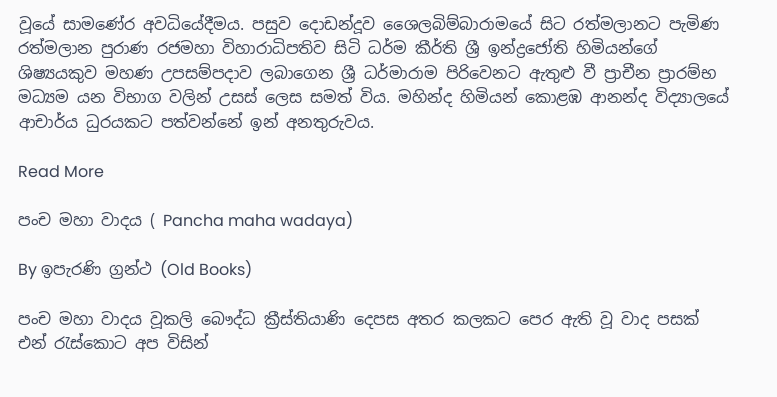වූයේ සාමණේර අවධියේදීමය. පසුව දොඩන්දූව ශෛලබිම්බාරාමයේ සිට රත්මලානට පැමිණ රත්මලාන පුරාණ රජමහා විහාරාධිපතිව සිටි ධර්ම කීර්ති ශ්‍රී ඉන්ද්‍රජෝති හිමියන්ගේ ශිෂ්‍යයකුව මහණ උපසම්පදාව ලබාගෙන ශ්‍රී ධර්මාරාම පිරිවෙනට ඇතුළු වී ප්‍රාචීන ප්‍රාරම්භ මධ්‍යම යන විභාග වලින් උසස්‌ ලෙස සමත් විය. මහින්ද හිමියන් කොළඹ ආනන්ද විද්‍යාලයේ ආචාර්ය ධුරයකට පත්වන්නේ ඉන් අනතුරුවය.

Read More

පංච මහා වාදය ( Pancha maha wadaya)

By ඉපැරණි ග්‍රන්ථ (Old Books)

පංච මහා වාදය වූකලි බෞද්ධ ක්‍රීස්තියාණි දෙපස අතර කලකට පෙර ඇති වූ වාද පසක් එන් රැස්කොට අප විසින්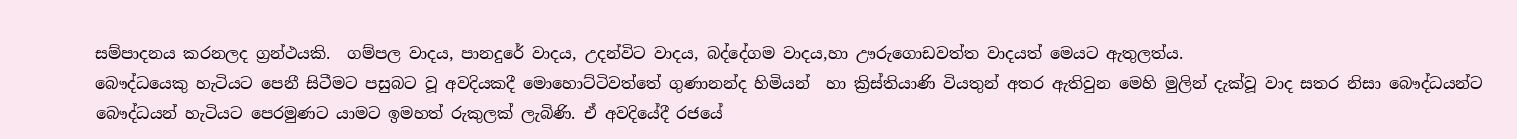සම්පාදනය කරනලද ග්‍රන්ථයකි.  ගම්පල වාදය, පානදුරේ වාදය, උදන්විට වාදය, බද්දේගම වාදය,හා ඌරුගොඩවත්ත වාදයත් මෙයට ඇතුලත්ය.
බෞද්ධයෙකු හැටියට පෙනී සිටීමට පසුබට වූ අවදියකදී මොහොට්ටිවත්තේ ගුණානන්ද හිමියන්  හා ක්‍රිස්තියාණි වියතුන් අතර ඇතිවුන මෙහි මුලින් දැක්වූ වාද සතර නිසා බෞද්ධයන්ට බෞද්ධයන් හැටියට පෙරමුණට යාමට ඉමහත් රුකුලක් ලැබිණි. ඒ අවදියේදී රජයේ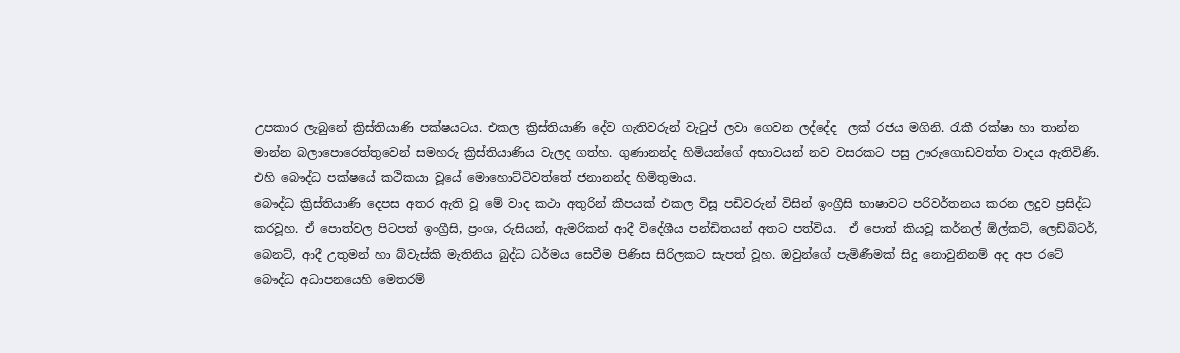උපකාර ලැබුනේ ක්‍රිස්තියාණි පක්ෂයටය. එකල ක්‍රිස්තියාණි දේව ගැතිවරුන් වැටුප් ලවා ගෙවන ලද්දේද  ලක් රජය මගිනි. රැකී රක්ෂා හා තාන්න මාන්න බලාපොරෙත්තුවෙන් සමහරු ක්‍රිස්තියාණිය වැලද ගත්හ. ගුණානන්ද හිමියන්ගේ අභාවයන් නව වසරකට පසු ඌරුගොඩවත්ත වාදය ඇතිවිණි. එහි බෞද්ධ පක්ෂයේ කථිකයා වූයේ මොහොට්ටිවත්තේ ජනානන්ද හිමිතුමාය.
බෞද්ධ ක්‍රිස්තියාණි දෙපස අතර ඇති වූ මේ වාද කථා අතුරින් කීපයක් එකල විසූ පඩිවරුන් විසින් ඉංග්‍රීසි භාෂාවට පරිවර්තනය කරන ලදුව ප්‍රසිද්ධ කරවූහ. ඒ පොත්වල පිටපත් ඉංග්‍රීසි, ප්‍රංශ, රුසියන්, ඇමරිකන් ආදී විදේශීය පන්ඩිතයන් අතට පත්විය.  ඒ පොත් කියවූ කර්නල් ඕල්කට්, ලෙඩ්බිටර්, බෙනට්, ආදී උතුමන් හා බ්වැස්කි මැතිනිය බුද්ධ ධර්මය සෙවීම පිණිස සිරිලකට සැපත් වූහ. ඔවුන්ගේ පැමිණීමක් සිදු නොවුනිනම් අද අප රටේ බෞද්ධ අධාපනයෙහි මෙතරම්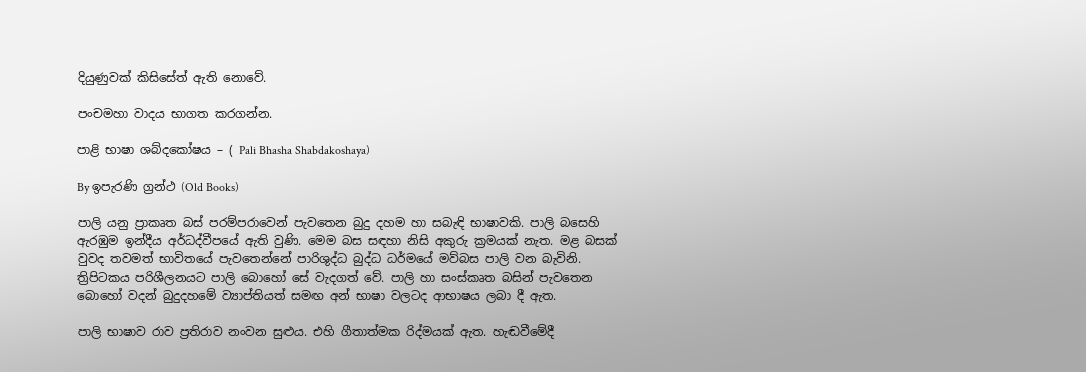දියුණුවක් කිසිසේත් ඇති නොවේ.

පංචමහා වාදය භාගත කරගන්න.

පාළි භාෂා ශබ්දකෝෂය – ( Pali Bhasha Shabdakoshaya)

By ඉපැරණි ග්‍රන්ථ (Old Books)

පාලි යනු ප්‍රාකෘත බස් පරම්පරාවෙන් පැවතෙන බුදු දහම හා සබැඳි භාෂාවකි. පාලි බසෙහි ඇරඹුම ඉන්දීය අර්ධද්වීපයේ ඇති වුණි. මෙම බස සඳහා නිසි අකුරු ක්‍රමයක් නැත. මළ බසක් වුවද තවමත් භාවිතයේ පැවතෙන්නේ පාරිශුද්ධ බුද්ධ ධර්මයේ මව්බස පාලි වන බැවිනි. ත්‍රිපිටකය පරිශීලනයට පාලි බොහෝ සේ වැදගත් වේ. පාලි හා සංස්කෘත බසින් පැවතෙන බොහෝ වදන් බුදුදහමේ ව්‍යාප්තියත් සමඟ අන් භාෂා වලටද ආභාෂය ලබා දී ඇත.

පාලි භාෂාව රාව ප්‍රතිරාව නංවන සුළුය. එහි ගීතාත්මක රිද්මයක් ඇත. හැඬවීමේදී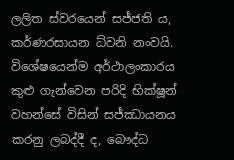ලලිත ස්වරයෙන් සජ්ජති ය, කර්ණරසායන ධ්වනි නංවයි. විශේෂයෙන්ම අර්ථාලංකාරය කුළු ගැන්වෙන පරිදි භික්ෂූන් වහන්සේ විසින් සජ්ඣායනය කරනු ලබද්දී ද, බෞද්ධ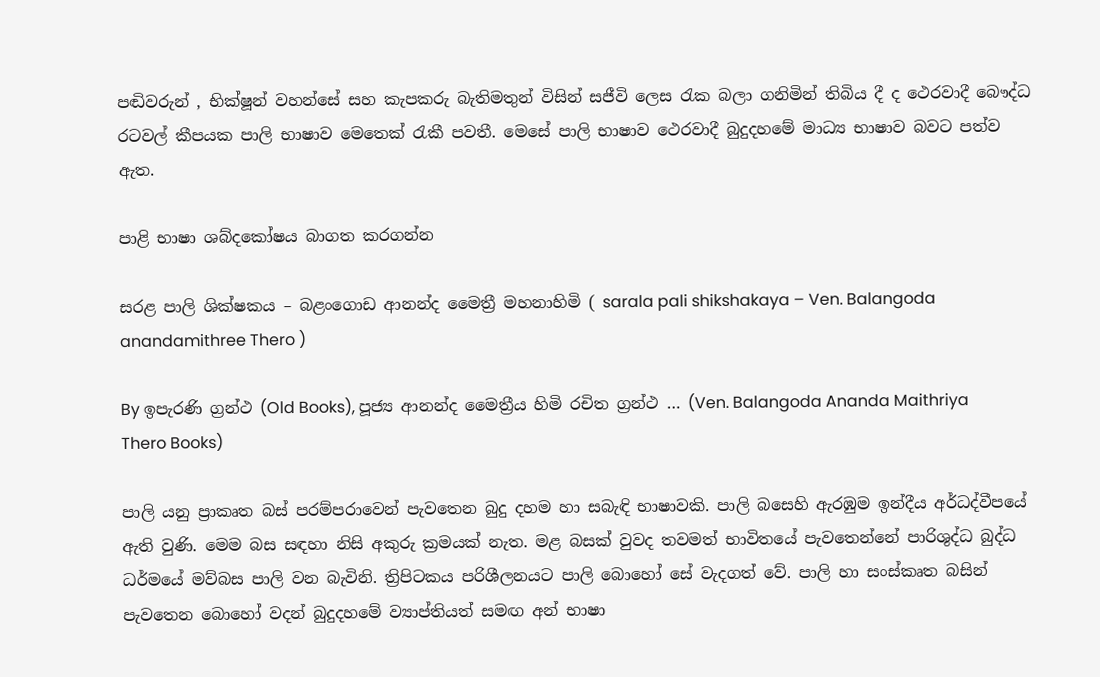පඬිවරුන් , භික්ෂූන් වහන්සේ සහ කැපකරු බැතිමතුන් විසින් සජීවි ලෙස රැක බලා ගනිමින් තිබිය දී ද ථෙරවාදී බෞද්ධ රටවල් කීපයක පාලි භාෂාව මෙතෙක් රැකී පවතී. මෙසේ පාලි භාෂාව ථෙරවාදී බුදුදහමේ මාධ්‍ය භාෂාව බවට පත්ව ඇත.

පාළි භාෂා ශබ්දකෝෂය බාගත කරගන්න

සරළ පාලි ශික්ෂකය – බළංගොඩ ආනන්ද මෛත්‍රී මහනාහිමි ( sarala pali shikshakaya – Ven. Balangoda anandamithree Thero )

By ඉපැරණි ග්‍රන්ථ (Old Books), පූජ්‍ය ආනන්ද මෛත්‍රීය හිමි රචිත ග්‍රන්ථ … (Ven. Balangoda Ananda Maithriya Thero Books)

පාලි යනු ප්‍රාකෘත බස් පරම්පරාවෙන් පැවතෙන බුදු දහම හා සබැඳි භාෂාවකි. පාලි බසෙහි ඇරඹුම ඉන්දීය අර්ධද්වීපයේ ඇති වුණි. මෙම බස සඳහා නිසි අකුරු ක්‍රමයක් නැත. මළ බසක් වුවද තවමත් භාවිතයේ පැවතෙන්නේ පාරිශුද්ධ බුද්ධ ධර්මයේ මව්බස පාලි වන බැවිනි. ත්‍රිපිටකය පරිශීලනයට පාලි බොහෝ සේ වැදගත් වේ. පාලි හා සංස්කෘත බසින් පැවතෙන බොහෝ වදන් බුදුදහමේ ව්‍යාප්තියත් සමඟ අන් භාෂා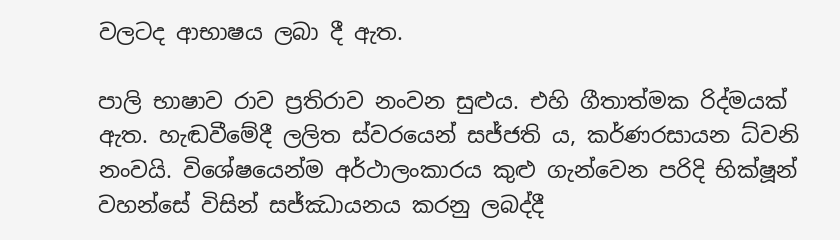වලටද ආභාෂය ලබා දී ඇත.

පාලි භාෂාව රාව ප්‍රතිරාව නංවන සුළුය. එහි ගීතාත්මක රිද්මයක් ඇත. හැඬවීමේදී ලලිත ස්වරයෙන් සජ්ජති ය, කර්ණරසායන ධ්වනි නංවයි. විශේෂයෙන්ම අර්ථාලංකාරය කුළු ගැන්වෙන පරිදි භික්ෂූන් වහන්සේ විසින් සජ්ඣායනය කරනු ලබද්දී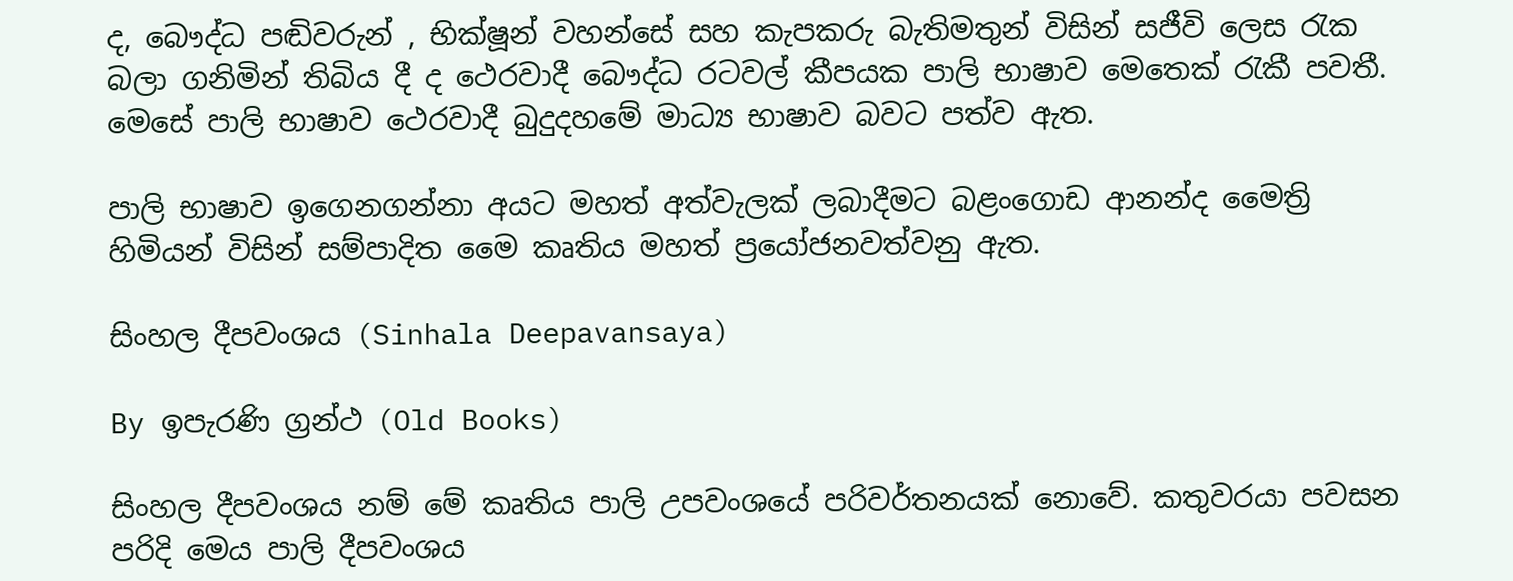ද, බෞද්ධ පඬිවරුන් , භික්ෂූන් වහන්සේ සහ කැපකරු බැතිමතුන් විසින් සජීවි ලෙස රැක බලා ගනිමින් තිබිය දී ද ථෙරවාදී බෞද්ධ රටවල් කීපයක පාලි භාෂාව මෙතෙක් රැකී පවතී. මෙසේ පාලි භාෂාව ථෙරවාදී බුදුදහමේ මාධ්‍ය භාෂාව බවට පත්ව ඇත.

පාලි භාෂාව ඉගෙනගන්නා අයට මහත් අත්වැලක් ලබාදීමට බළංගොඩ ආනන්ද මෛත්‍රි හිමියන් විසින් සම්පාදිත මෛ කෘතිය මහත් ප්‍රයෝජනවත්වනු ඇත.

සිංහල දීපවංශය (Sinhala Deepavansaya)

By ඉපැරණි ග්‍රන්ථ (Old Books)

සිංහල දීපවංශය නම් මේ කෘතිය පාලි උපවංශයේ පරිවර්තනයක් නොවේ. කතුවරයා පවසන පරිදි මෙය පාලි දීපවංශය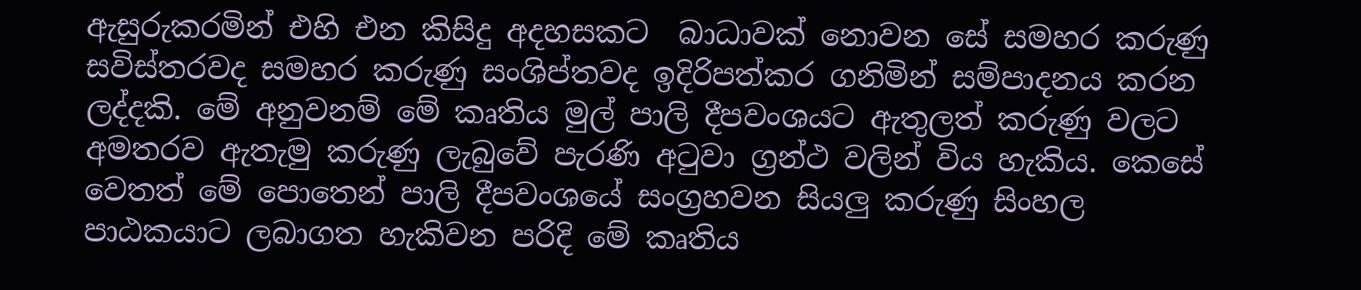ඇසුරුකරමින් එහි එන කිසිදු අදහසකට  බාධාවක් නොවන සේ සමහර කරුණු සවිස්තරවද සමහර කරුණු සංශිප්තවද ඉදිරිපත්කර ගනිමින් සම්පාදනය කරන ලද්දකි. මේ අනුවනම් මේ කෘතිය මුල් පාලි දීපවංශයට ඇතුලත් කරුණු වලට අමතරව ඇතැමු කරුණු ලැබුවේ පැරණි අටුවා ග්‍රන්ථ වලින් විය හැකිය. කෙසේ වෙතත් මේ පොතෙන් පාලි දීපවංශයේ සංග්‍රහවන සියලු කරුණු සිංහල පාඨකයාට ලබාගත හැකිවන පරිදි මේ කෘතිය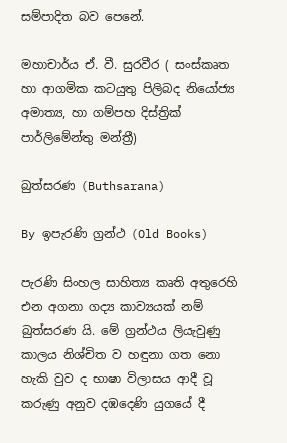සම්පාදිත බව පෙනේ.

මහාචාර්ය ඒ. වී. සුරවීර ( සංස්කෘත හා ආගමික කටයුතු පිලිබද නියෝජ්‍ය අමාත්‍ය, හා ගම්පහ දිස්ත්‍රික් පාර්ලිමේන්තු මන්ත්‍රී)

බුත්සරණ (Buthsarana)

By ඉපැරණි ග්‍රන්ථ (Old Books)

පැරණි සිංහල සාහිත්‍ය කෘති අතුරෙහි එන අගනා ගද්‍ය කාව්‍යයක් නම් බුත්සරණ යි. මේ ග්‍රන්ථය ලියැවුණු කාලය නිශ්චිත ව හඳුනා ගත නො හැකි වුව ද භාෂා විලාසය ආදී වූ කරුණු අනුව දඹදෙණි යුගයේ දී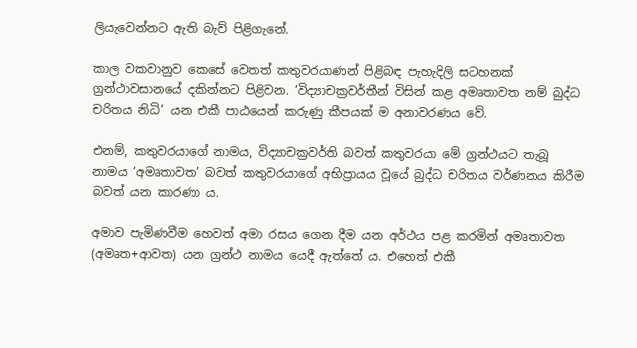ලියැවෙන්නට ඇති බැව් පිළිගැනේ.

කාල වකවානුව කෙසේ වෙතත් කතුවරයාණන් පිළිබඳ පැහැදිලි සටහනක් ග්‍රන්ථාවසානයේ දකින්නට පිළිවන. ‘විද්‍යාචක්‍රවර්තීන් විසින් කළ අමෘතාවත නම් බුද්ධ චරිතය නිධි’ යන එකී පාඨයෙන් කරුණු කීපයක් ම අනාවරණය වේ.

එනම්, කතුවරයාගේ නාමය, විද්‍යාචක්‍රවර්ති බවත් කතුවරයා මේ ග්‍රන්ථයට තැබූ නාමය ‘අමෘතාවත’ බවත් කතුවරයාගේ අභිප්‍රායය වූයේ බුද්ධ චරිතය වර්ණනය කිරීම බවත් යන කාරණා ය.

අමාව පැමිණවීම හෙවත් අමා රසය ගෙන දීම යන අර්ථය පළ කරමින් අමෘතාවත (අමෘත+ආවත) යන ග්‍රන්ථ නාමය යෙදී ඇත්තේ ය. එහෙත් එකී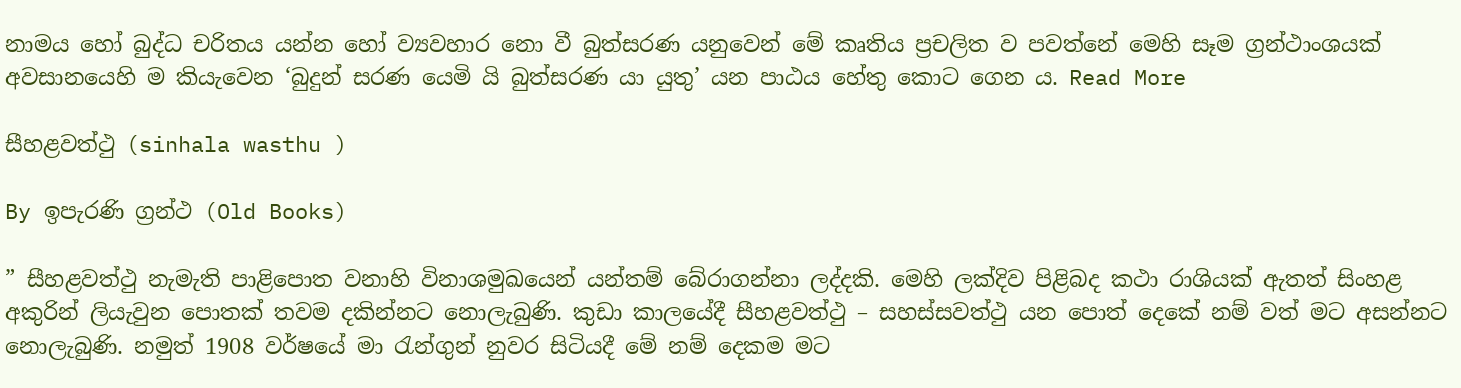නාමය හෝ බුද්ධ චරිතය යන්න හෝ ව්‍යවහාර නො වී බුත්සරණ යනුවෙන් මේ කෘතිය ප්‍රචලිත ව පවත්නේ මෙහි සෑම ග්‍රන්ථාංශයක් අවසානයෙහි ම කියැවෙන ‘බුදුන් සරණ යෙමි යි බුත්සරණ යා යුතු’ යන පාඨය හේතු කොට ගෙන ය. Read More

සීහළවත්ථු (sinhala wasthu )

By ඉපැරණි ග්‍රන්ථ (Old Books)

” සීහළවත්ථු නැමැති පාළිපොත වනාහි විනාශමුඛයෙන් යන්තම් බේරාගන්නා ලද්දකි. මෙහි ලක්දිව පිළිබද කථා රාශියක් ඇතත් සිංහළ අකුරින් ලියැවුන පොතක් තවම දකින්නට නොලැබුණි. කුඩා කාලයේදී සීහළවත්ථු – සහස්සවත්ථු යන පොත් දෙකේ නම් වත් මට අසන්නට නොලැබුණි. නමුත් 1908 වර්ෂයේ මා රැන්ගුන් නුවර සිටියදී මේ නම් දෙකම මට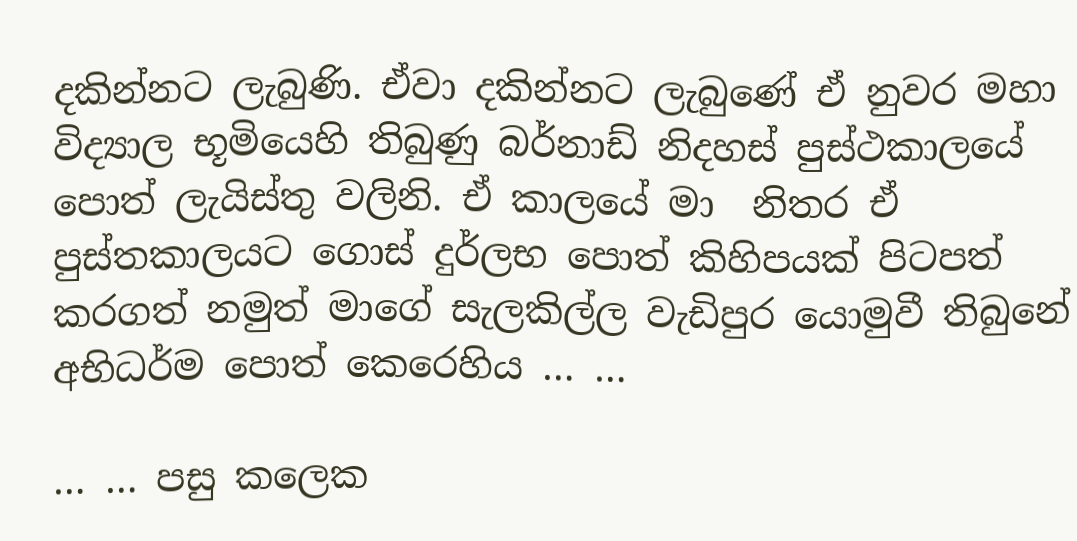දකින්නට ලැබුණි. ඒවා දකින්නට ලැබුණේ ඒ නුවර මහා විද්‍යාල භූමියෙහි තිබුණු බර්නාඩ් නිදහස් පුස්ථකාලයේ පොත් ලැයිස්තු වලිනි. ඒ කාලයේ මා  නිතර ඒ පුස්තකාලයට ගොස් දුර්ලභ පොත් කිහිපයක් පිටපත් කරගත් නමුත් මාගේ සැලකිල්ල වැඩිපුර යොමුවී තිබුනේ අභිධර්ම පොත් කෙරෙහිය … …

… … පසු කලෙක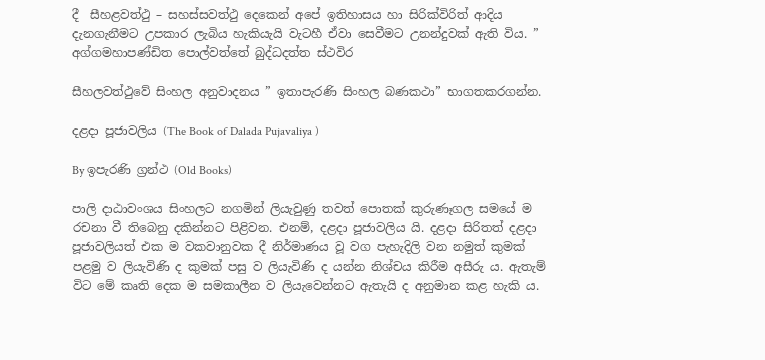දී  සීහළවත්ථු – සහස්සවත්ථු දෙකෙන් අපේ ඉතිහාසය හා සිරික්විරිත් ආදිය දැනගැනීමට උපකාර ලැබිය හැකියැයි වැටහී ඒවා සෙවීමට උනන්දුවක් ඇති විය. ” අග්ගමහාපණ්ඩිත පොල්වත්තේ බුද්ධදත්ත ස්ථවිර

සීහලවත්ථුවේ සිංහල අනුවාදනය ” ඉතාපැරණි සිංහල බණකථා” භාගතකරගන්න.

දළදා පූජාවලිය (The Book of Dalada Pujavaliya )

By ඉපැරණි ග්‍රන්ථ (Old Books)

පාලි දාඨාවංශය සිංහලට නගමින් ලියැවුණු තවත් පොතක් කුරුණෑගල සමයේ ම රචනා වී තිබෙනු දකින්නට පිළිවන. එනම්, දළදා පූජාවලිය යි. දළදා සිරිතත් දළදා පූජාවලියත් එක ම වකවානුවක දී නිර්මාණය වූ වග පැහැදිලි වන නමුත් කුමක් පළමු ව ලියැවිණි ද කුමක් පසු ව ලියැවිණි ද යන්න නිශ්චය කිරීම අසීරු ය. ඇතැම් විට මේ කෘති දෙක ම සමකාලීන ව ලියැවෙන්නට ඇතැයි ද අනුමාන කළ හැකි ය.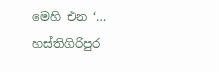මෙහි එන ‘… හස්තිගිරිපුර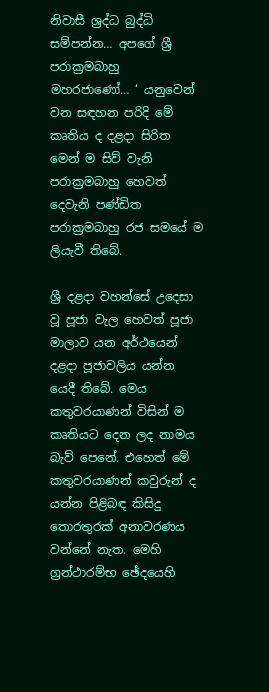නිවාසී ශ්‍රද්ධ බුද්ධි සම්පන්න… අපගේ ශ්‍රී පරාක්‍රමබාහු මහරජාණෝ… ‘ යනුවෙන් වන සඳහන පරිදි මේ කෘතිය ද දළදා සිරිත මෙන් ම සිව් වැනි පරාක්‍රමබාහු හෙවත් දෙවැනි පණ්ඩිත පරාක්‍රමබාහු රජ සමයේ ම ලියැවී තිබේ.

ශ්‍රී දළදා වහන්සේ උදෙසා වූ පූජා වැල හෙවත් පූජා මාලාව යන අර්ථයෙන් දළදා පූජාවලිය යන්න යෙදී තිබේ. මෙය කතුවරයාණන් විසින් ම කෘතියට දෙන ලද නාමය බැව් පෙනේ. එහෙත් මේ කතුවරයාණන් කවුරුන් ද යන්න පිළිබඳ කිසිදු තොරතුරක් අනාවරණය වන්නේ නැත. මෙහි ග්‍රන්ථාරම්භ ඡේදයෙහි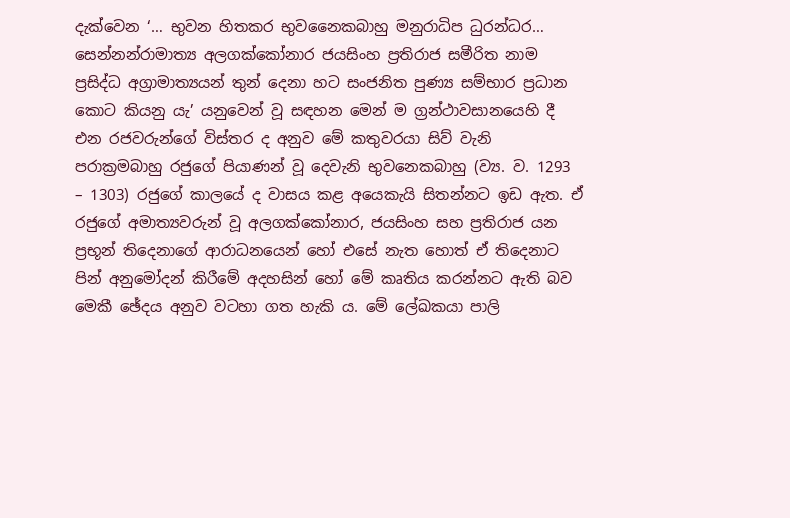දැක්වෙන ‘… භුවන හිතකර භුවනෛකබාහු මනුරාධිප ධුරන්ධර… සෙන්නන්රාමාත්‍ය අලගක්කෝනාර ජයසිංහ ප්‍රතිරාජ සමීරිත නාම ප්‍රසිද්ධ අග්‍රාමාත්‍යයන් තුන් දෙනා හට සංජනිත පුණ්‍ය සම්භාර ප්‍රධාන කොට කියනු යැ’ යනුවෙන් වූ සඳහන මෙන් ම ග්‍රන්ථාවසානයෙහි දී එන රජවරුන්ගේ විස්තර ද අනුව මේ කතුවරයා සිව් වැනි පරාක්‍රමබාහු රජුගේ පියාණන් වූ දෙවැනි භුවනෙකබාහු (ව්‍ය. ව. 1293 – 1303) රජුගේ කාලයේ ද වාසය කළ අයෙකැයි සිතන්නට ඉඩ ඇත. ඒ රජුගේ අමාත්‍යවරුන් වූ අලගක්කෝනාර, ජයසිංහ සහ ප්‍රතිරාජ යන ප්‍රභූන් තිදෙනාගේ ආරාධනයෙන් හෝ එසේ නැත හොත් ඒ තිදෙනාට පින් අනුමෝදන් කිරීමේ අදහසින් හෝ මේ කෘතිය කරන්නට ඇති බව මෙකී ඡේදය අනුව වටහා ගත හැකි ය. මේ ලේඛකයා පාලි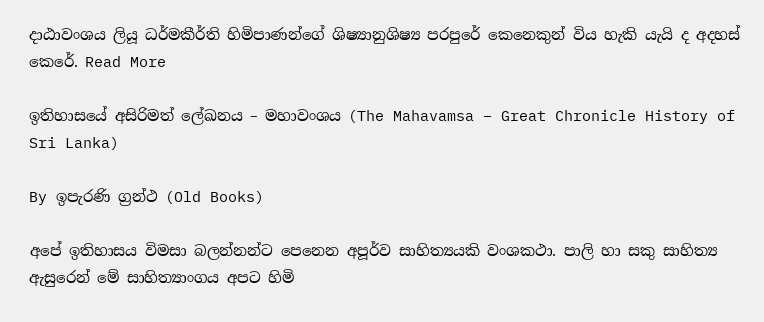දාඨාවංශය ලියූ ධර්මකීර්ති හිමිපාණන්ගේ ශිෂ්‍යානුශිෂ්‍ය පරපුරේ කෙනෙකුන් විය හැකි යැයි ද අදහස් කෙරේ. Read More

ඉතිහාසයේ අසිරිමත් ලේඛනය – මහාවංශය (The Mahavamsa – Great Chronicle History of Sri Lanka)

By ඉපැරණි ග්‍රන්ථ (Old Books)

අපේ ඉතිහාසය විමසා බලන්නන්ට පෙනෙන අපූර්ව සාහිත්‍යයකි වංශකථා. පාලි හා සකු සාහිත්‍ය ඇසුරෙන් මේ සාහිත්‍යාංගය අපට හිමි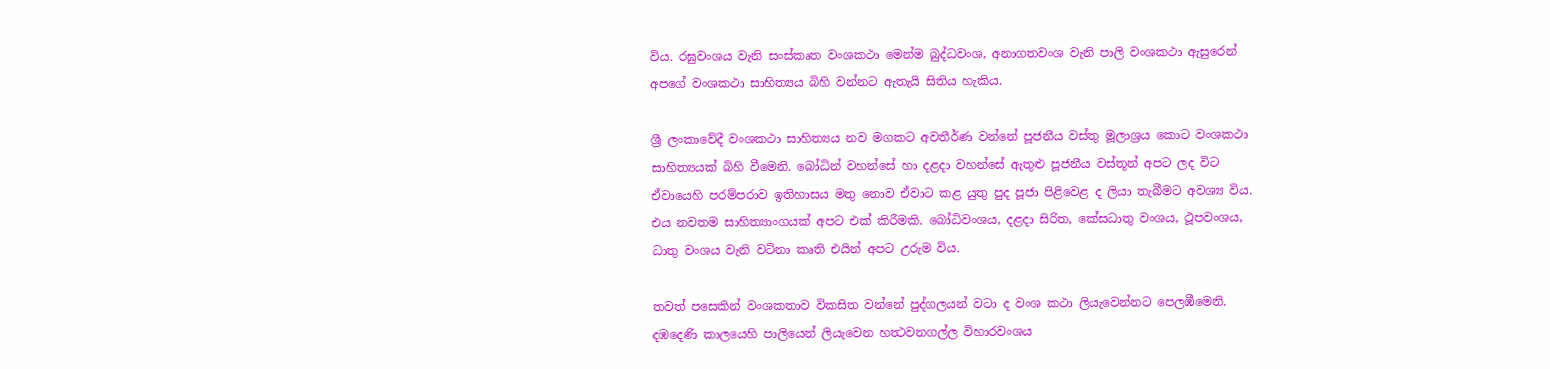විය. රඝුවංශය වැනි සංස්කෘත වංශකථා මෙන්ම බුද්ධවංශ, අනාගතවංශ වැනි පාලි වංශකථා ඇසුරෙන් අපගේ වංශකථා සාහිත්‍යය බිහි වන්නට ඇතැයි සිතිය හැකිය.

ශ්‍රී ලංකාවේදී වංශකථා සාහිත්‍යය නව මගකට අවතීර්ණ වන්නේ පූජනීය වස්තු මූලාශ්‍රය කොට වංශකථා සාහිත්‍යයක් බිහි වීමෙනි. බෝධින් වහන්සේ හා දළදා වහන්සේ ඇතුළු පූජනීය වස්තූන් අපට ලද විට ඒවායෙහි පරම්පරාව ඉතිහාසය මතු නොව ඒවාට කළ යුතු පුද පූජා පිළිවෙළ ද ලියා තැබීමට අවශ්‍ය විය. එය නවතම සාහිත්‍යාංගයක් අපට එක් කිරීමකි. බෝධිවංශය, දළදා සිරිත, කේසධාතු වංශය, ථූපවංශය, ධාතු වංශය වැනි වටිනා කෘති එයින් අපට උරුම විය.

තවත් පසෙකින් වංශකතාව විකසිත වන්නේ පුද්ගලයන් වටා ද වංශ කථා ලියැවෙන්නට පෙලඹීමෙනි. දඹදෙණි කාලයෙහි පාලියෙන් ලියැවෙන හත්‍ථවනගල්ල විහාරවංශය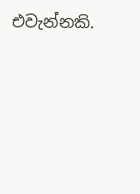එවැන්නකි.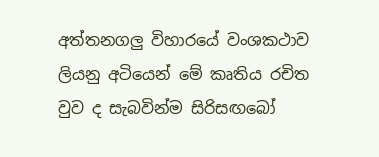අත්තනගලු විහාරයේ වංශකථාව ලියනු අටියෙන් මේ කෘතිය රචිත වුව ද සැබවින්ම සිරිසඟබෝ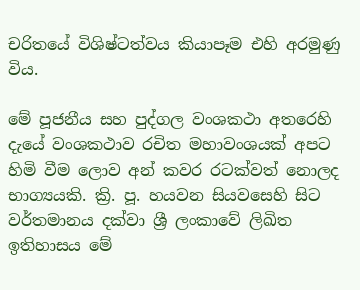චරිතයේ විශිෂ්ටත්වය කියාපෑම එහි අරමුණු විය.

මේ පූජනීය සහ පුද්ගල වංශකථා අතරෙහි දැයේ වංශකථාව රචිත මහාවංශයක් අපට හිමි වීම ලොව අන් කවර රටක්වත් නොලද භාග්‍යයකි. ක්‍රි. පූ. හයවන සියවසෙහි සිට වර්තමානය දක්වා ශ්‍රී ලංකාවේ ලිඛිත ඉතිහාසය මේ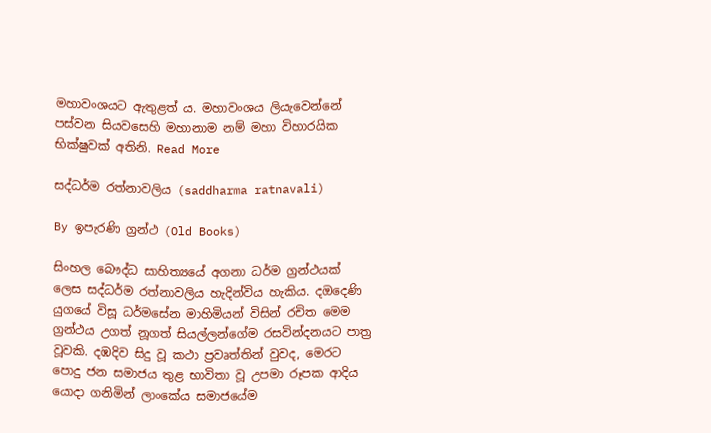මහාවංශයට ඇතුළත් ය. මහාවංශය ලියැවෙන්නේ පස්වන සියවසෙහි මහානාම නම් මහා විහාරයික භික්ෂුවක් අතිනි. Read More

සද්ධර්ම රත්නාවලිය (saddharma ratnavali)

By ඉපැරණි ග්‍රන්ථ (Old Books)

සිංහල බෞද්ධ සාහිත්‍යයේ අගනා ධර්ම ග්‍රන්ථයක් ලෙස සද්ධර්ම රත්නාවලිය හැදින්විය හැකිය. දඔදෙණි යුගයේ විසූ ධර්මසේන මාහිමියන් විසින් රචිත මෙම ග්‍රන්ථය උගත් නූගත් සියල්ලන්ගේම රසවින්දනයට පාත්‍ර වූවකි. දඹදිව සිදු වූ කථා ප්‍රවෘත්තින් වුවද, මෙරට පොදු ජන සමාජය තුළ භාවිතා වූ උපමා රූපක ආදිය යොදා ගනිමින් ලාංකේය සමාජයේම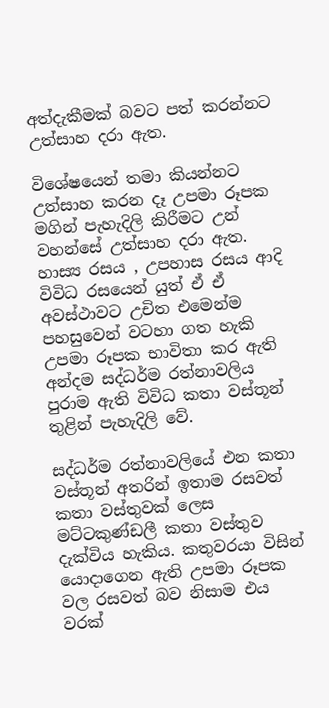අත්දැකීමක් බවට පත් කරන්නට උත්සාහ දරා ඇත.

විශේෂයෙන් තමා කියන්නට උත්සාහ කරන දෑ උපමා රූපක මගින් පැහැදිලි කිරීමට උන් වහන්සේ උත්සාහ දරා ඇත. හාස්‍ය රසය , උපහාස රසය ආදි විවිධ රසයෙන් යුත් ඒ ඒ අවස්ථාවට උචිත එමෙන්ම පහසුවෙන් වටහා ගත හැකි උපමා රූපක භාවිතා කර ඇති අන්දම සද්ධර්ම රත්නාවලිය පුරාම ඇති විවිධ කතා වස්තූන් තුළින් පැහැදිලි වේ.

සද්ධර්ම රත්නාවලියේ එන කතා වස්තූන් අතරින් ඉතාම රසවත් කතා වස්තුවක් ලෙස මට්ටකුණ්ඩලී කතා වස්තුව දැක්විය හැකිය. කතුවරයා විසින් යොදාගෙන ඇති උපමා රූපක වල රසවත් බව නිසාම එය වරක්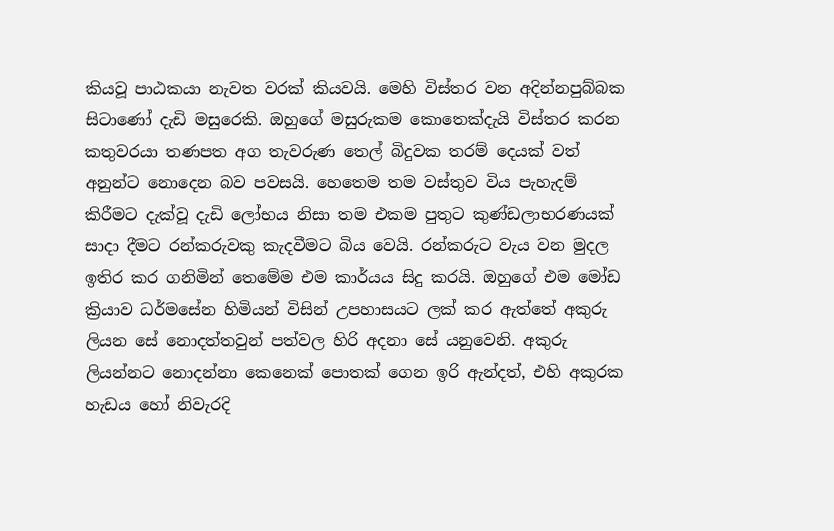කියවූ පාඨකයා නැවත වරක් කියවයි. මෙහි විස්තර වන අදින්නපුබ්බක සිටාණෝ දැඩි මසුරෙකි. ඔහුගේ මසුරුකම කොතෙක්දැයි විස්තර කරන කතුවරයා තණපත අග තැවරුණ තෙල් බිදුවක තරම් දෙයක් වත් අනුන්ට නොදෙන බව පවසයි. හෙතෙම තම වස්තුව විය පැහැදම් කිරීමට දැක්වූ දැඩි ලෝභය නිසා තම එකම පුතුට කුණ්ඩලාභරණයක් සාදා දීමට රන්කරුවකු කැදවීමට බිය වෙයි. රන්කරුට වැය වන මුදල ඉතිර කර ගනිමින් තෙමේම එම කාර්යය සිදු කරයි. ඔහුගේ එම මෝඩ ක්‍රියාව ධර්මසේන හිමියන් විසින් උපහාසයට ලක් කර ඇත්තේ අකුරු ලියන සේ නොදත්තවුන් පත්වල හිරි අදනා සේ යනුවෙනි. අකුරු ලියන්නට නොදන්නා කෙනෙක් පොතක් ගෙන ඉරි ඇන්දත්, එහි අකුරක හැඩය හෝ නිවැරදි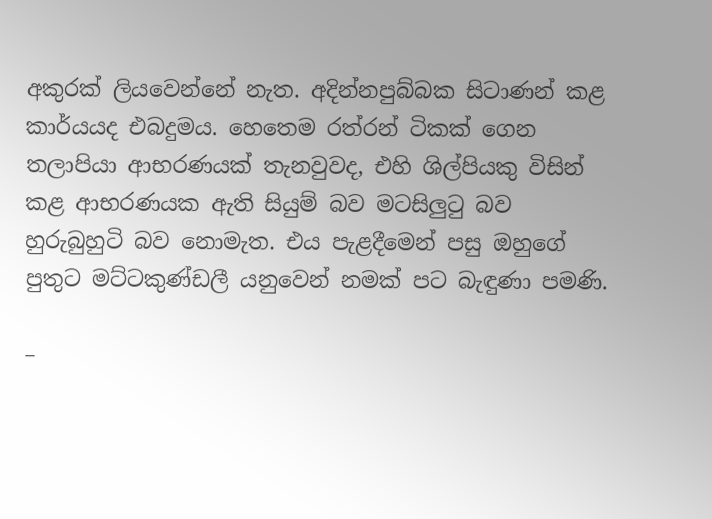අකුරක් ලියවෙන්නේ නැත. අදින්නපුබ්බක සිටාණන් කළ කාර්යයද එබදුමය. හෙතෙම රත්රන් ටිකක් ගෙන තලාපියා ආභරණයක් තැනවුවද, එහි ශිල්පියකු විසින් කළ ආභරණයක ඇති සියුම් බව මටසිලුටු බව හුරුබුහුටි බව නොමැත. එය පැළදීමෙන් පසු ඔහුගේ පුතුට මට්ටකුණ්ඩලී යනුවෙන් නමක් පට බැඳුණා පමණි.

–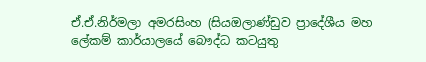ඒ.ඒ.නිර්මලා අමරසිංහ (සියඔලාණ්ඩුව ප්‍රාදේශීය මහ ලේකම් කාර්යාලයේ බෞද්ධ කටයුතු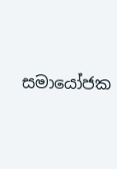සමායෝජක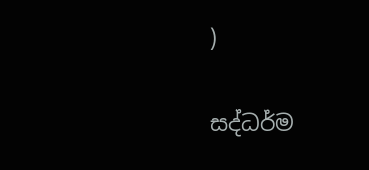)

සද්ධර්ම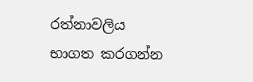රත්නාවලිය භාගත කරගන්න